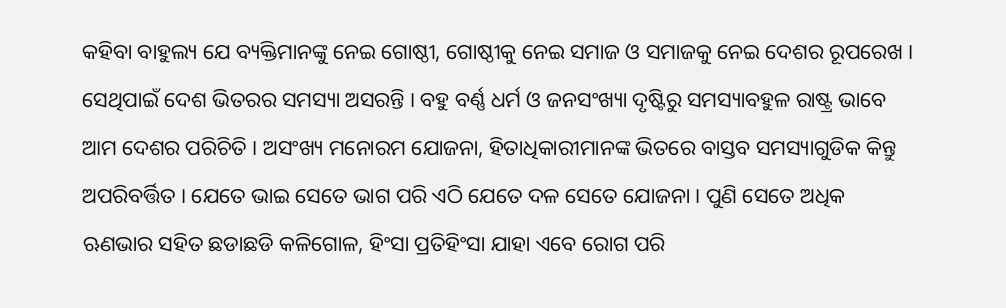କହିବା ବାହୁଲ୍ୟ ଯେ ବ୍ୟକ୍ତିମାନଙ୍କୁ ନେଇ ଗୋଷ୍ଠୀ, ଗୋଷ୍ଠୀକୁ ନେଇ ସମାଜ ଓ ସମାଜକୁ ନେଇ ଦେଶର ରୂପରେଖ । ସେଥିପାଇଁ ଦେଶ ଭିତରର ସମସ୍ୟା ଅସରନ୍ତି । ବହୁ ବର୍ଣ୍ଣ ଧର୍ମ ଓ ଜନସଂଖ୍ୟା ଦୃଷ୍ଟିରୁ ସମସ୍ୟାବହୁଳ ରାଷ୍ଟ୍ର ଭାବେ ଆମ ଦେଶର ପରିଚିତି । ଅସଂଖ୍ୟ ମନୋରମ ଯୋଜନା, ହିତାଧିକାରୀମାନଙ୍କ ଭିତରେ ବାସ୍ତବ ସମସ୍ୟାଗୁଡିକ କିନ୍ତୁ ଅପରିବର୍ତ୍ତିତ । ଯେତେ ଭାଇ ସେତେ ଭାଗ ପରି ଏଠି ଯେତେ ଦଳ ସେତେ ଯୋଜନା । ପୁଣି ସେତେ ଅଧିକ ଋଣଭାର ସହିତ ଛଡାଛଡି କଳିଗୋଳ, ହିଂସା ପ୍ରତିହିଂସା ଯାହା ଏବେ ରୋଗ ପରି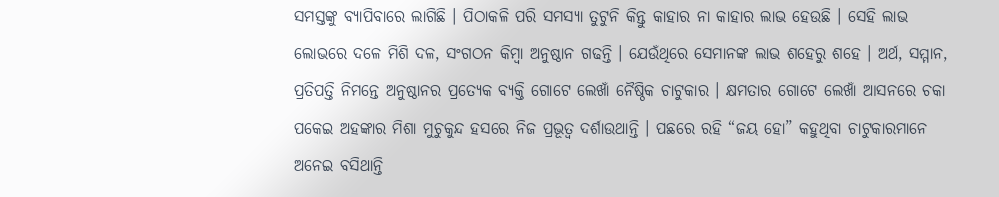ସମସ୍ତଙ୍କୁ ବ୍ୟାପିବାରେ ଲାଗିଛି । ପିଠାକଳି ପରି ସମସ୍ୟା ତୁଟୁନି କିନ୍ତୁ କାହାର ନା କାହାର ଲାଭ ହେଉଛି । ସେହି ଲାଭ ଲୋଭରେ ଦଳେ ମିଶି ଦଳ, ସଂଗଠନ କିମ୍ବା ଅନୁଷ୍ଠାନ ଗଢନ୍ତି । ଯେଉଁଥିରେ ସେମାନଙ୍କ ଲାଭ ଶହେରୁ ଶହେ । ଅର୍ଥ, ସମ୍ମାନ, ପ୍ରତିପତ୍ତି ନିମନ୍ତେ ଅନୁଷ୍ଠାନର ପ୍ରତ୍ୟେକ ବ୍ୟକ୍ତି ଗୋଟେ ଲେଖାଁ ନୈଷ୍ଠିକ ଚାଟୁକାର । କ୍ଷମତାର ଗୋଟେ ଲେଖାଁ ଆସନରେ ଚକା ପକେଇ ଅହଙ୍କାର ମିଶା ମୁଚୁକୁନ୍ଦ ହସରେ ନିଜ ପ୍ରଭୂତ୍ୱ ଦର୍ଶାଉଥାନ୍ତି । ପଛରେ ରହି “ଜୟ ହୋ” କହୁଥିବା ଚାଟୁକାରମାନେ ଅନେଇ ବସିଥାନ୍ତି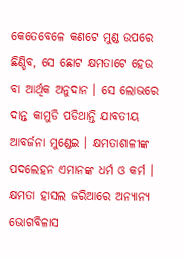କେତେବେଳେ କଣଟେ ମୁଣ୍ଡ ଉପରେ ଛିଣ୍ଡିବ, ସେ ଛୋଟ କ୍ଷମତାଟେ ହେଉ ବା ଆର୍ଥିକ ଅନୁଦାନ । ସେ ଲୋଭରେ ଦାନ୍ତ କାମୁଡି ପଡିଥାନ୍ତି ଯାବତୀୟ ଆବର୍ଜନା ମୁଣ୍ଡେଇ । କ୍ଷମତାଶାଳୀଙ୍କ ପଦଲେହନ ଏମାନଙ୍କ ଧର୍ମ ଓ କର୍ମ ।
କ୍ଷମତା ହାସଲ ଜରିଆରେ ଅନ୍ୟାନ୍ୟ ଭୋଗବିଳାସ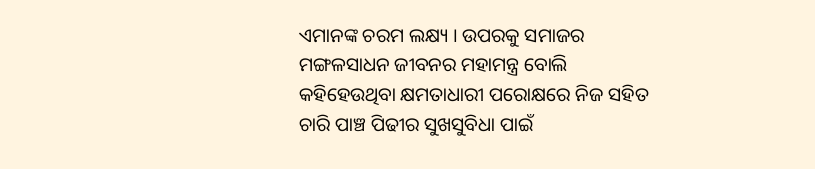ଏମାନଙ୍କ ଚରମ ଲକ୍ଷ୍ୟ । ଉପରକୁ ସମାଜର ମଙ୍ଗଳସାଧନ ଜୀବନର ମହାମନ୍ତ୍ର ବୋଲି କହିହେଉଥିବା କ୍ଷମତାଧାରୀ ପରୋକ୍ଷରେ ନିଜ ସହିତ ଚାରି ପାଞ୍ଚ ପିଢୀର ସୁଖସୁବିଧା ପାଇଁ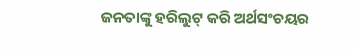ଜନତାଙ୍କୁ ହରିଲୁଟ୍ କରି ଅର୍ଥସଂଚୟର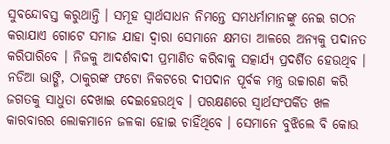ସୁବନ୍ଦୋବସ୍ତ କରୁଥାନ୍ତି । ସମୂହ ସ୍ୱାର୍ଥସାଧନ ନିମନ୍ତେ ସମଧର୍ମାମାନଙ୍କୁ ନେଇ ଗଠନ କରାଯାଏ ଗୋଟେ ସମାଜ ଯାହା ଦ୍ୱାରା ସେମାନେ କ୍ଷମତା ଆଳରେ ଅନ୍ୟକୁ ପଦାନତ କରିପାରିବେ । ନିଜକୁ ଆଦର୍ଶବାଦୀ ପ୍ରମାଣିତ କରିବାକୁ ସତ୍କାର୍ଯ୍ୟ ପ୍ରଦର୍ଶିତ ହେଉଥିବ । ନଡିଆ ଭାଙ୍ଗି, ଠାକୁରଙ୍କ ଫଟୋ ନିକଟରେ ଦୀପଦାନ ପୂର୍ବକ ମନ୍ତ୍ର ଉଚ୍ଚାରଣ କରି ଜଗତକୁ ସାଧୁତା ଦେଖାଇ ଦେଇହେଉଥିବ । ପରକ୍ଷଣରେ ସ୍ୱାର୍ଥସଂପର୍କିତ ଖଳ କାରବାରର ଲୋକମାନେ ଜଳକା ହୋଇ ଚାହିଁଥିବେ । ସେମାନେ ବୁଝିଲେ ବି କୋଉ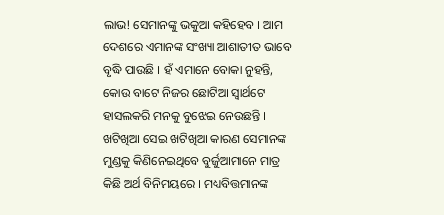ଲାଭ! ସେମାନଙ୍କୁ ଭକୁଆ କହିହେବ । ଆମ ଦେଶରେ ଏମାନଙ୍କ ସଂଖ୍ୟା ଆଶାତୀତ ଭାବେ ବୃଦ୍ଧି ପାଉଛି । ହଁ ଏମାନେ ବୋକା ନୁହନ୍ତି, କୋଉ ବାଟେ ନିଜର ଛୋଟିଆ ସ୍ୱାର୍ଥଟେ ହାସଲକରି ମନକୁ ବୁଝେଇ ନେଉଛନ୍ତି ।
ଖଟିଖିଆ ସେଇ ଖଟିଖିଆ କାରଣ ସେମାନଙ୍କ ମୁଣ୍ଡକୁ କିଣିନେଇଥିବେ ବୁର୍ଜୁଆମାନେ ମାତ୍ର କିଛି ଅର୍ଥ ବିନିମୟରେ । ମଧ୍ୟବିତ୍ତମାନଙ୍କ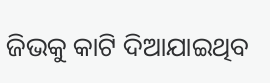ଜିଭକୁ କାଟି ଦିଆଯାଇଥିବ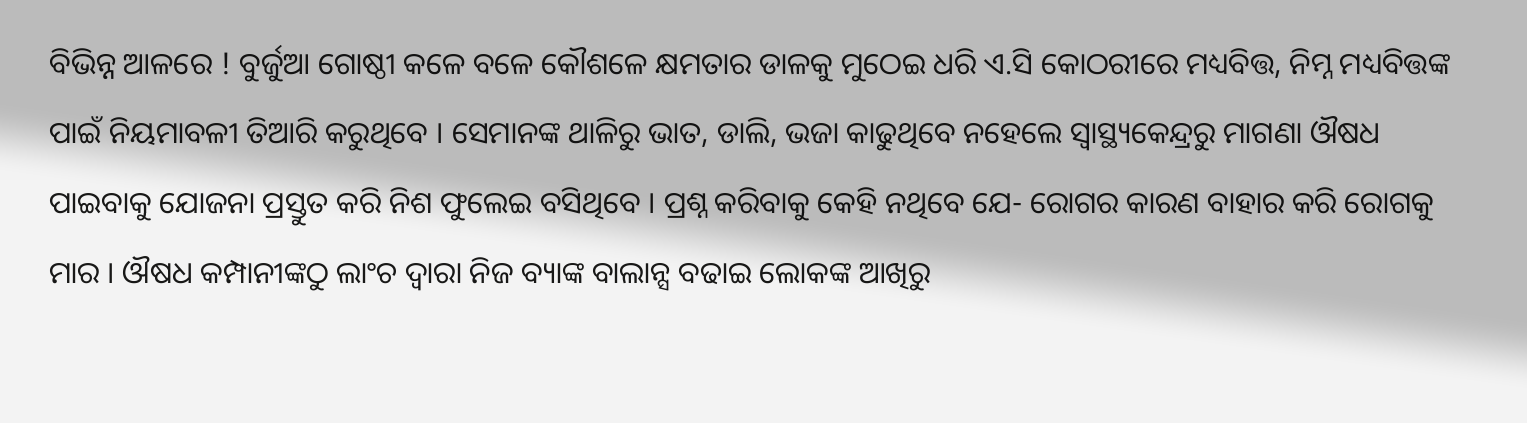ବିଭିନ୍ନ ଆଳରେ ! ବୁର୍ଜୁଆ ଗୋଷ୍ଠୀ କଳେ ବଳେ କୌଶଳେ କ୍ଷମତାର ଡାଳକୁ ମୁଠେଇ ଧରି ଏ.ସି କୋଠରୀରେ ମଧ୍ୟବିତ୍ତ, ନିମ୍ନ ମଧ୍ୟବିତ୍ତଙ୍କ ପାଇଁ ନିୟମାବଳୀ ତିଆରି କରୁଥିବେ । ସେମାନଙ୍କ ଥାଳିରୁ ଭାତ, ଡାଲି, ଭଜା କାଢୁଥିବେ ନହେଲେ ସ୍ୱାସ୍ଥ୍ୟକେନ୍ଦ୍ରରୁ ମାଗଣା ଔଷଧ ପାଇବାକୁ ଯୋଜନା ପ୍ରସ୍ତୁତ କରି ନିଶ ଫୁଲେଇ ବସିଥିବେ । ପ୍ରଶ୍ନ କରିବାକୁ କେହି ନଥିବେ ଯେ- ରୋଗର କାରଣ ବାହାର କରି ରୋଗକୁ ମାର । ଔଷଧ କମ୍ପାନୀଙ୍କଠୁ ଲାଂଚ ଦ୍ୱାରା ନିଜ ବ୍ୟାଙ୍କ ବାଲାନ୍ସ ବଢାଇ ଲୋକଙ୍କ ଆଖିରୁ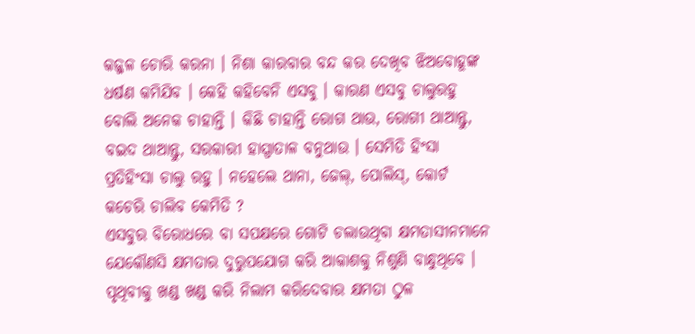କଜ୍ଜଳ ଚୋରି କରନା । ନିଶା କାରବାର ବନ୍ଦ କର ଦେଖିବ ଝିଅବୋହୂଙ୍କ ଧର୍ଷଣ କମିଯିବ । କେହି କହିବେନି ଏସବୁ । କାରଣ ଏସବୁ ଚାଲୁରହୁ ବୋଲି ଅନେକ ଚାହାନ୍ତି । କିଛି ଚାହାନ୍ତି ରୋଗ ଥାଉ, ରୋଗୀ ଥାଆନ୍ତୁ, ବଇଦ ଥାଆନ୍ତୁ, ସରକାରୀ ହାସ୍ପାତାଳ ବନୁଥାଉ । ସେମିତି ହିଂସା ପ୍ରତିହିଂସା ଚାଲୁ ରହୁ । ନହେଲେ ଥାନା, ଜେଲ୍, ପୋଲିସ୍, କୋର୍ଟ କଚେରି ଚାଲିବ କେମିତି ?
ଏସବୁର ବିରୋଧରେ ବା ସପକ୍ଷରେ ଗୋଟି ଚଲାଉଥିବା କ୍ଷମତାସୀନମାନେ ଯେକୌଣସି କ୍ଷମତାର ଦୁରୁପଯୋଗ କରି ଆକାଶକୁ ନିଶୁଣି ବାନ୍ଧୁଥିବେ । ପୃଥିବୀକୁ ଖଣ୍ଡ ଖଣ୍ଡ କରି ନିଲାମ କରିଦେବାର କ୍ଷମତା ଠୁଳ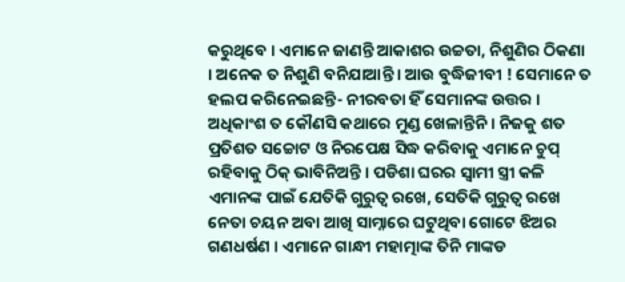କରୁଥିବେ । ଏମାନେ ଜାଣନ୍ତି ଆକାଶର ଉଚ୍ଚତା, ନିଶୁଣିର ଠିକଣା । ଅନେକ ତ ନିଶୁଣି ବନିଯାଆନ୍ତି । ଆଉ ବୁଦ୍ଧିଜୀବୀ ! ସେମାନେ ତ ହଲପ କରିନେଇଛନ୍ତି- ନୀରବତା ହିଁ ସେମାନଙ୍କ ଉତ୍ତର । ଅଧିକାଂଶ ତ କୌଣସି କଥାରେ ମୁଣ୍ଡ ଖେଳାନ୍ତିନି । ନିଜକୁ ଶତ ପ୍ରତିଶତ ସଚ୍ଚୋଟ ଓ ନିରପେକ୍ଷ ସିଦ୍ଧ କରିବାକୁ ଏମାନେ ଚୁପ୍ ରହିବାକୁ ଠିକ୍ ଭାବିନିଅନ୍ତି । ପଡିଶା ଘରର ସ୍ୱାମୀ ସ୍ତ୍ରୀ କଳି ଏମାନଙ୍କ ପାଇଁ ଯେତିକି ଗୁରୁତ୍ୱ ରଖେ, ସେତିକି ଗୁରୁତ୍ୱ ରଖେ ନେତା ଚୟନ ଅବା ଆଖି ସାମ୍ନାରେ ଘଟୁଥିବା ଗୋଟେ ଝିଅର ଗଣଧର୍ଷଣ । ଏମାନେ ଗାନ୍ଧୀ ମହାତ୍ମାଙ୍କ ତିନି ମାଙ୍କଡ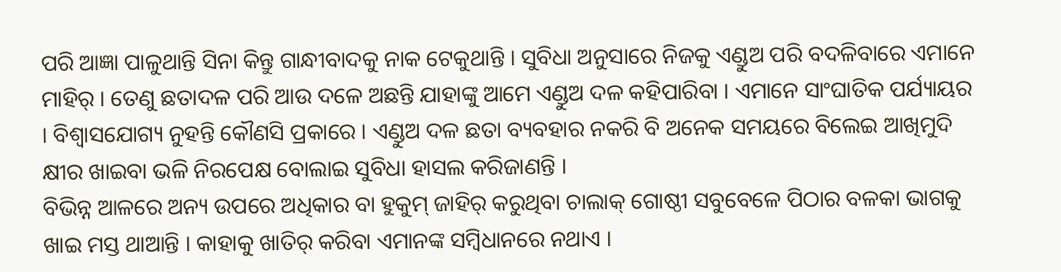ପରି ଆଜ୍ଞା ପାଳୁଥାନ୍ତି ସିନା କିନ୍ତୁ ଗାନ୍ଧୀବାଦକୁ ନାକ ଟେକୁଥାନ୍ତି । ସୁବିଧା ଅନୁସାରେ ନିଜକୁ ଏଣ୍ଡୁଅ ପରି ବଦଳିବାରେ ଏମାନେ ମାହିର୍ । ତେଣୁ ଛତାଦଳ ପରି ଆଉ ଦଳେ ଅଛନ୍ତି ଯାହାଙ୍କୁ ଆମେ ଏଣ୍ଡୁଅ ଦଳ କହିପାରିବା । ଏମାନେ ସାଂଘାତିକ ପର୍ଯ୍ୟାୟର । ବିଶ୍ୱାସଯୋଗ୍ୟ ନୁହନ୍ତି କୌଣସି ପ୍ରକାରେ । ଏଣ୍ଡୁଅ ଦଳ ଛତା ବ୍ୟବହାର ନକରି ବି ଅନେକ ସମୟରେ ବିଲେଇ ଆଖିମୁଦି କ୍ଷୀର ଖାଇବା ଭଳି ନିରପେକ୍ଷ ବୋଲାଇ ସୁବିଧା ହାସଲ କରିଜାଣନ୍ତି ।
ବିଭିନ୍ନ ଆଳରେ ଅନ୍ୟ ଉପରେ ଅଧିକାର ବା ହୁକୁମ୍ ଜାହିର୍ କରୁଥିବା ଚାଲାକ୍ ଗୋଷ୍ଠୀ ସବୁବେଳେ ପିଠାର ବଳକା ଭାଗକୁ ଖାଇ ମସ୍ତ ଥାଆନ୍ତି । କାହାକୁ ଖାତିର୍ କରିବା ଏମାନଙ୍କ ସମ୍ବିଧାନରେ ନଥାଏ ।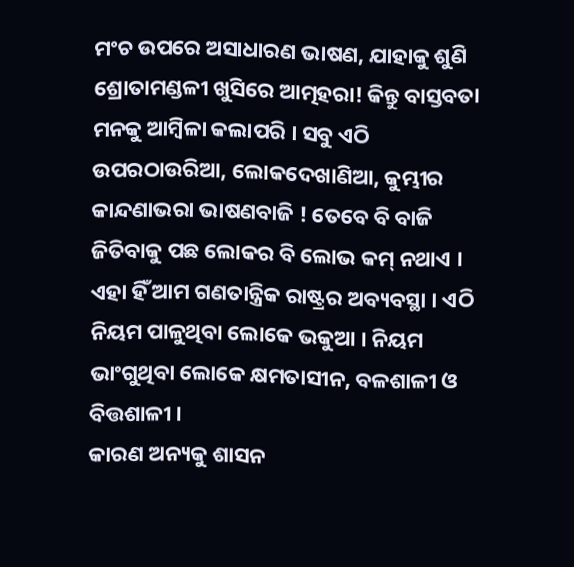ମଂଚ ଉପରେ ଅସାଧାରଣ ଭାଷଣ, ଯାହାକୁ ଶୁଣି ଶ୍ରୋତାମଣ୍ଡଳୀ ଖୁସିରେ ଆତ୍ମହରା! କିନ୍ତୁ ବାସ୍ତବତା ମନକୁ ଆମ୍ବିଳା କଲାପରି । ସବୁ ଏଠି ଉପରଠାଉରିଆ, ଲୋକଦେଖାଣିଆ, କୁମ୍ଭୀର କାନ୍ଦଣାଭରା ଭାଷଣବାଜି ! ତେବେ ବି ବାଜି ଜିତିବାକୁ ପଛ ଲୋକର ବି ଲୋଭ କମ୍ ନଥାଏ । ଏହା ହିଁ ଆମ ଗଣତାନ୍ତ୍ରିକ ରାଷ୍ଟ୍ରର ଅବ୍ୟବସ୍ଥା । ଏଠି ନିୟମ ପାଳୁଥିବା ଲୋକେ ଭକୁଆ । ନିୟମ ଭାଂଗୁଥିବା ଲୋକେ କ୍ଷମତାସୀନ, ବଳଶାଳୀ ଓ ବିତ୍ତଶାଳୀ ।
କାରଣ ଅନ୍ୟକୁ ଶାସନ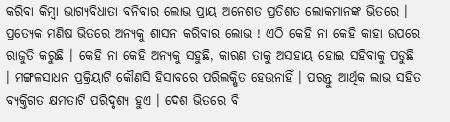କରିବା କିମ୍ବା ଭାଗ୍ୟବିଧାତା ବନିବାର ଲୋଭ ପ୍ରାୟ ଅନେଶତ ପ୍ରତିଶତ ଲୋକମାନଙ୍କ ଭିତରେ । ପ୍ରତ୍ୟେକ ମଣିଷ ଭିତରେ ଅନ୍ୟକୁ ଶାସନ କରିବାର ଲୋଭ ! ଏଠି କେହି ନା କେହି କାହା ଉପରେ ରାଜୁତି କରୁଛି । କେହି ନା କେହି ଅନ୍ୟକୁ ସହୁଛି, କାରଣ ତାକୁ ଅସହାୟ ହୋଇ ସହିବାକୁ ପଡୁଛି । ମଙ୍ଗଳସାଧନ ପ୍ରକ୍ରିୟାଟି କୌଣସି ହିସାବରେ ପରିଲକ୍ଷିତ ହେଉନାହିଁ । ପରନ୍ତୁ ଆର୍ଥିକ ଲାଭ ସହିତ ବ୍ୟକ୍ତିଗତ କ୍ଷମତାଟି ପରିଦୃଶ୍ୟ ହୁଏ । ଦେଶ ଭିତରେ ବି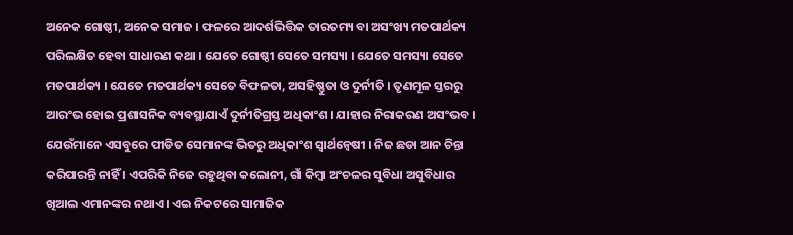ଅନେକ ଗୋଷ୍ଠୀ, ଅନେକ ସମାଜ । ଫଳରେ ଆଦର୍ଶଭିତ୍ତିକ ତାରତମ୍ୟ ବା ଅସଂଖ୍ୟ ମତପାର୍ଥକ୍ୟ ପରିଲକ୍ଷିତ ହେବା ସାଧାରଣ କଥା । ଯେତେ ଗୋଷ୍ଠୀ ସେତେ ସମସ୍ୟା । ଯେତେ ସମସ୍ୟା ସେତେ ମତପାର୍ଥକ୍ୟ । ଯେତେ ମତପାର୍ଥକ୍ୟ ସେତେ ବିଫଳତା, ଅସହିଷ୍ଣୁତା ଓ ଦୁର୍ନୀତି । ତୃଣମୂଳ ସ୍ତରରୁ ଆରଂଭ ହୋଇ ପ୍ରଶାସନିକ ବ୍ୟବସ୍ଥାଯାଏଁ ଦୁର୍ନୀତିଗ୍ରସ୍ତ ଅଧିକାଂଶ । ଯାହାର ନିରାକରଣ ଅସଂଭବ ।
ଯେଉଁମାନେ ଏସବୁରେ ପୀଡିତ ସେମାନଙ୍କ ଭିତରୁ ଅଧିକାଂଶ ସ୍ୱାର୍ଥନ୍ୱେଷୀ । ନିଜ ଛଡା ଆନ ଚିନ୍ତା କରିପାରନ୍ତି ନାହିଁ । ଏପରିକି ନିଜେ ରହୁଥିବା କଲୋନୀ, ଗାଁ କିମ୍ବା ଅଂଚଳର ସୁବିଧା ଅସୁବିଧାର ଖିଆଲ ଏମାନଙ୍କର ନଥାଏ । ଏଇ ନିକଟରେ ସାମାଜିକ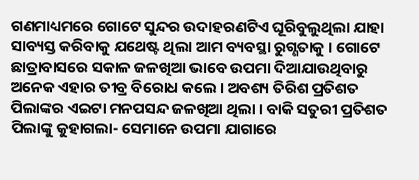ଗଣମାଧ୍ୟମରେ ଗୋଟେ ସୁନ୍ଦର ଉଦାହରଣଟିଏ ଘୂରିବୁଲୁଥିଲା ଯାହା ସାବ୍ୟସ୍ତ କରିବାକୁ ଯଥେଷ୍ଟ ଥିଲା ଆମ ବ୍ୟବସ୍ଥା ରୁଗ୍ଣତାକୁ । ଗୋଟେ ଛାତ୍ରାବାସରେ ସକାଳ ଜଳଖିଆ ଭାବେ ଉପମା ଦିଆଯାଉଥିବାରୁ ଅନେକ ଏହାର ତୀବ୍ର ବିରୋଧ କଲେ । ଅବଶ୍ୟ ତିରିଶ ପ୍ରତିଶତ ପିଲାଙ୍କର ଏଇଟା ମନପସନ୍ଦ ଜଳଖିଆ ଥିଲା । ବାକି ସତୁରୀ ପ୍ରତିଶତ ପିଲାଙ୍କୁ କୁହାଗଲା- ସେମାନେ ଉପମା ଯାଗାରେ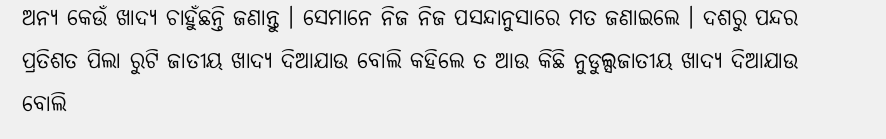ଅନ୍ୟ କେଉଁ ଖାଦ୍ୟ ଚାହୁଁଛନ୍ତି ଜଣାନ୍ତୁ । ସେମାନେ ନିଜ ନିଜ ପସନ୍ଦାନୁସାରେ ମତ ଜଣାଇଲେ । ଦଶରୁ ପନ୍ଦର ପ୍ରତିଶତ ପିଲା ରୁଟି ଜାତୀୟ ଖାଦ୍ୟ ଦିଆଯାଉ ବୋଲି କହିଲେ ତ ଆଉ କିଛି ନୁଡୁଲ୍ସଜାତୀୟ ଖାଦ୍ୟ ଦିଆଯାଉ ବୋଲି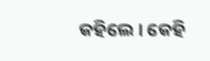କହିଲେ । କେହି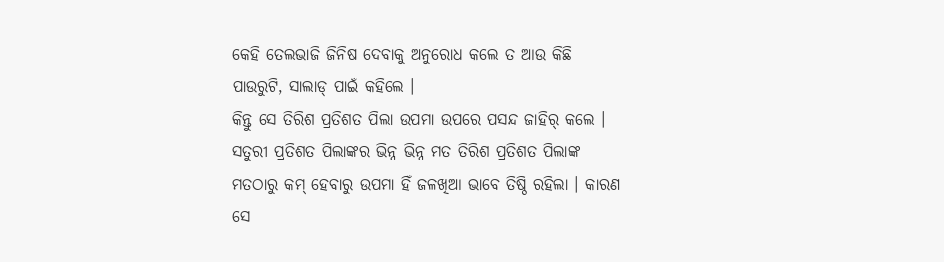କେହି ତେଲଭାଜି ଜିନିଷ ଦେବାକୁ ଅନୁରୋଧ କଲେ ତ ଆଉ କିଛି ପାଉରୁଟି, ସାଲାଡ୍ ପାଇଁ କହିଲେ ।
କିନ୍ତୁ ସେ ତିରିଶ ପ୍ରତିଶତ ପିଲା ଉପମା ଉପରେ ପସନ୍ଦ ଜାହିର୍ କଲେ । ସତୁରୀ ପ୍ରତିଶତ ପିଲାଙ୍କର ଭିନ୍ନ ଭିନ୍ନ ମତ ତିରିଶ ପ୍ରତିଶତ ପିଲାଙ୍କ ମତଠାରୁ କମ୍ ହେବାରୁ ଉପମା ହିଁ ଜଳଖିଆ ଭାବେ ତିଷ୍ଠି ରହିଲା । କାରଣ ସେ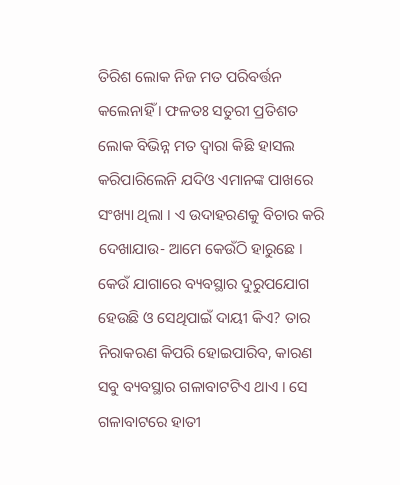ତିରିଶ ଲୋକ ନିଜ ମତ ପରିବର୍ତ୍ତନ କଲେନାହିଁ । ଫଳତଃ ସତୁରୀ ପ୍ରତିଶତ ଲୋକ ବିଭିନ୍ନ ମତ ଦ୍ୱାରା କିଛି ହାସଲ କରିପାରିଲେନି ଯଦିଓ ଏମାନଙ୍କ ପାଖରେ ସଂଖ୍ୟା ଥିଲା । ଏ ଉଦାହରଣକୁ ବିଚାର କରି ଦେଖାଯାଉ- ଆମେ କେଉଁଠି ହାରୁଛେ । କେଉଁ ଯାଗାରେ ବ୍ୟବସ୍ଥାର ଦୁରୁପଯୋଗ ହେଉଛି ଓ ସେଥିପାଇଁ ଦାୟୀ କିଏ? ତାର ନିରାକରଣ କିପରି ହୋଇପାରିବ, କାରଣ ସବୁ ବ୍ୟବସ୍ଥାର ଗଳାବାଟଟିଏ ଥାଏ । ସେ ଗଳାବାଟରେ ହାତୀ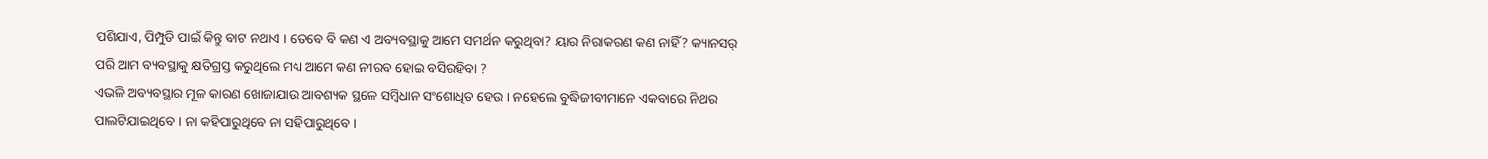ପଶିଯାଏ, ପିମ୍ପୁଡି ପାଇଁ କିନ୍ତୁ ବାଟ ନଥାଏ । ତେବେ ବି କଣ ଏ ଅବ୍ୟବସ୍ଥାକୁ ଆମେ ସମର୍ଥନ କରୁଥିବା? ୟାର ନିରାକରଣ କଣ ନାହିଁ? କ୍ୟାନସର୍ ପରି ଆମ ବ୍ୟବସ୍ଥାକୁ କ୍ଷତିଗ୍ରସ୍ତ କରୁଥିଲେ ମଧ୍ୟ ଆମେ କଣ ନୀରବ ହୋଇ ବସିରହିବା ?
ଏଭଳି ଅବ୍ୟବସ୍ଥାର ମୂଳ କାରଣ ଖୋଜାଯାଉ ଆବଶ୍ୟକ ସ୍ଥଳେ ସମ୍ବିଧାନ ସଂଶୋଧିତ ହେଉ । ନହେଲେ ବୁଦ୍ଧିଜୀବୀମାନେ ଏକବାରେ ନିଥର ପାଲଟିଯାଇଥିବେ । ନା କହିପାରୁଥିବେ ନା ସହିପାରୁଥିବେ ।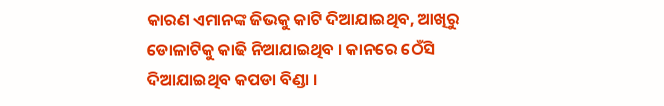କାରଣ ଏମାନଙ୍କ ଜିଭକୁ କାଟି ଦିଆଯାଇଥିବ, ଆଖିରୁ ଡୋଳାଟିକୁ କାଢି ନିଆଯାଇଥିବ । କାନରେ ଠେଁସି ଦିଆଯାଇଥିବ କପଡା ବିଣ୍ଡା ।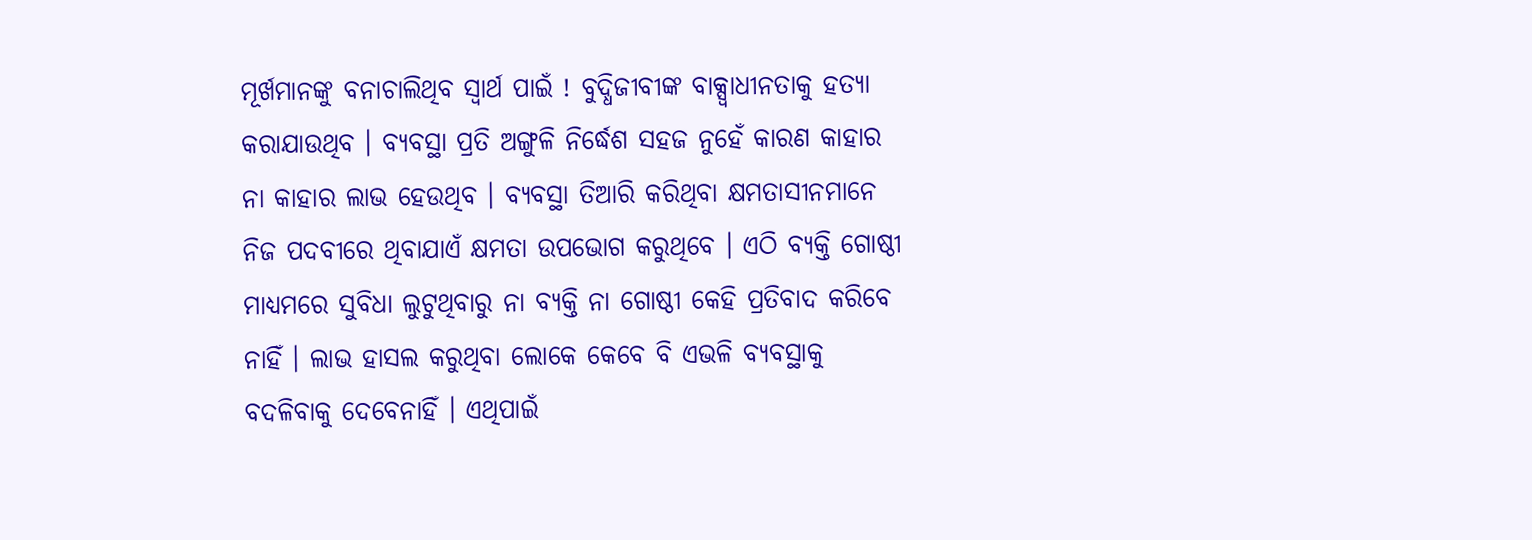ମୂର୍ଖମାନଙ୍କୁ ବନାଚାଲିଥିବ ସ୍ୱାର୍ଥ ପାଇଁ ! ବୁଦ୍ଧିଜୀବୀଙ୍କ ବାକ୍ସ୍ୱାଧୀନତାକୁ ହତ୍ୟା କରାଯାଉଥିବ । ବ୍ୟବସ୍ଥା ପ୍ରତି ଅଙ୍ଗୁଳି ନିର୍ଦ୍ଧେଶ ସହଜ ନୁହେଁ କାରଣ କାହାର ନା କାହାର ଲାଭ ହେଉଥିବ । ବ୍ୟବସ୍ଥା ତିଆରି କରିଥିବା କ୍ଷମତାସୀନମାନେ ନିଜ ପଦବୀରେ ଥିବାଯାଏଁ କ୍ଷମତା ଉପଭୋଗ କରୁଥିବେ । ଏଠି ବ୍ୟକ୍ତି ଗୋଷ୍ଠୀ ମାଧ୍ୟମରେ ସୁବିଧା ଲୁଟୁଥିବାରୁ ନା ବ୍ୟକ୍ତି ନା ଗୋଷ୍ଠୀ କେହି ପ୍ରତିବାଦ କରିବେ ନାହିଁ । ଲାଭ ହାସଲ କରୁଥିବା ଲୋକେ କେବେ ବି ଏଭଳି ବ୍ୟବସ୍ଥାକୁ ବଦଳିବାକୁ ଦେବେନାହିଁ । ଏଥିପାଇଁ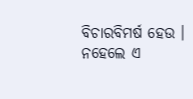ବିଚାରବିମର୍ଷ ହେଉ । ନହେଲେ ଏ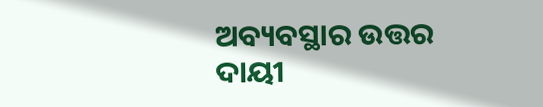ଅବ୍ୟବସ୍ଥାର ଉତ୍ତର ଦାୟୀ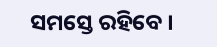ସମସ୍ତେ ରହିବେ ।